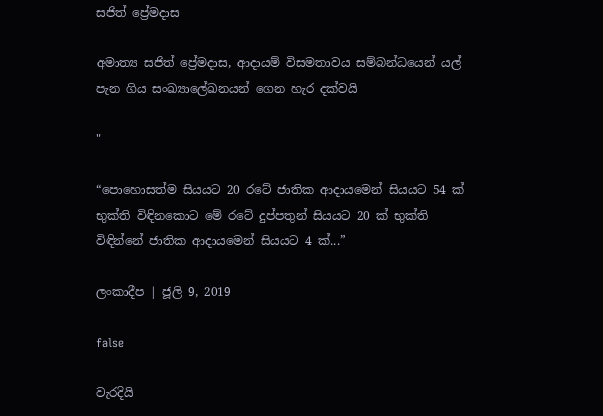සජිත් ප්‍රේමදාස

අමාත්‍ය සජිත් ප්‍රේමදාස, ආදායම් විසමතාවය සම්බන්ධයෙන් යල් පැන ගිය සංඛ්‍යාලේඛනයන් ගෙන හැර දක්වයි

"

“පොහොසත්ම සියයට 20 රටේ ජාතික ආදායමෙන් සියයට 54 ක් භුක්ති විඳිනකොට මේ රටේ දුප්පතුන් සියයට 20 ක් භුක්ති විඳින්නේ ජාතික ආදායමෙන් සියයට 4 ක්...”

ලංකාදීප | ජූලි 9, 2019

false

වැරදියි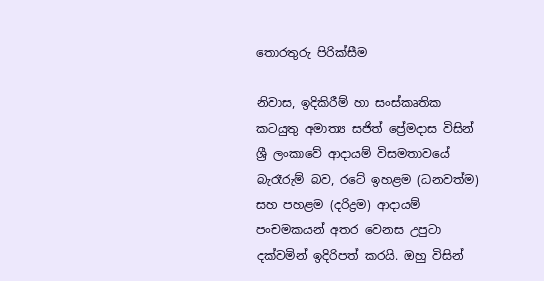තොරතුරු පිරික්සීම

නිවාස, ඉදිකිරීම් හා සංස්කෘතික කටයුතු අමාත්‍ය සජිත් ප්‍රේමදාස විසින් ශ්‍රී ලංකාවේ ආදායම් විසමතාවයේ බැරෑරුම් බව, රටේ ඉහළම (ධනවත්ම) සහ පහළම (දරිද්‍රම) ආදායම් පංචමකයන් අතර වෙනස උපුටා දක්වමින් ඉදිරිපත් කරයි. ඔහු විසින්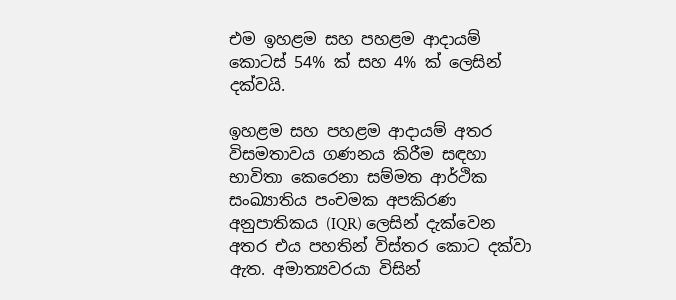එම ඉහළම සහ පහළම ආදායම් කොටස් 54% ක් සහ 4% ක් ලෙසින් දක්වයි.

ඉහළම සහ පහළම ආදායම් අතර විසමතාවය ගණනය කිරීම සඳහා භාවිතා කෙරෙනා සම්මත ආර්ථික සංඛ්‍යාතිය පංචමක අපකිරණ අනුපාතිකය (IQR) ලෙසින් දැක්වෙන අතර එය පහතින් විස්තර කොට දක්වා ඇත. අමාත්‍යවරයා විසින්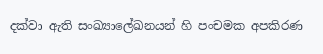දක්වා ඇති සංඛ්‍යාලේඛනයන් හි පංචමක අපකිරණ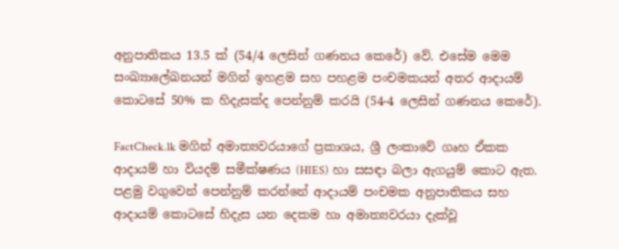අනුපාතිකය 13.5 ක් (54/4 ලෙසින් ගණනය කෙරේ) වේ. එසේම මෙම සංඛ්‍යාලේඛනයන් මගින් ඉහළම සහ පහළම පංචමකයන් අතර ආදායම් කොටසේ 50% ක හිදැසක්ද පෙන්නුම් කරයි (54-4 ලෙසින් ගණනය කෙරේ).

FactCheck.lk මගින් අමාත්‍යවරයාගේ ප්‍රකාශය, ශ්‍රී ලංකාවේ ගෘහ ඒකක ආදායම් හා වියදම් සමීක්ෂණය (HIES) හා සසඳා බලා ඇගයුම් කොට ඇත. පළමු වගුවෙන් පෙන්නුම් කරන්නේ ආදායම් පංචමක අනුපාතිකය සහ ආදායම් කොටසේ හිදැස යන දෙකම හා අමාත්‍යවරයා දැක්වූ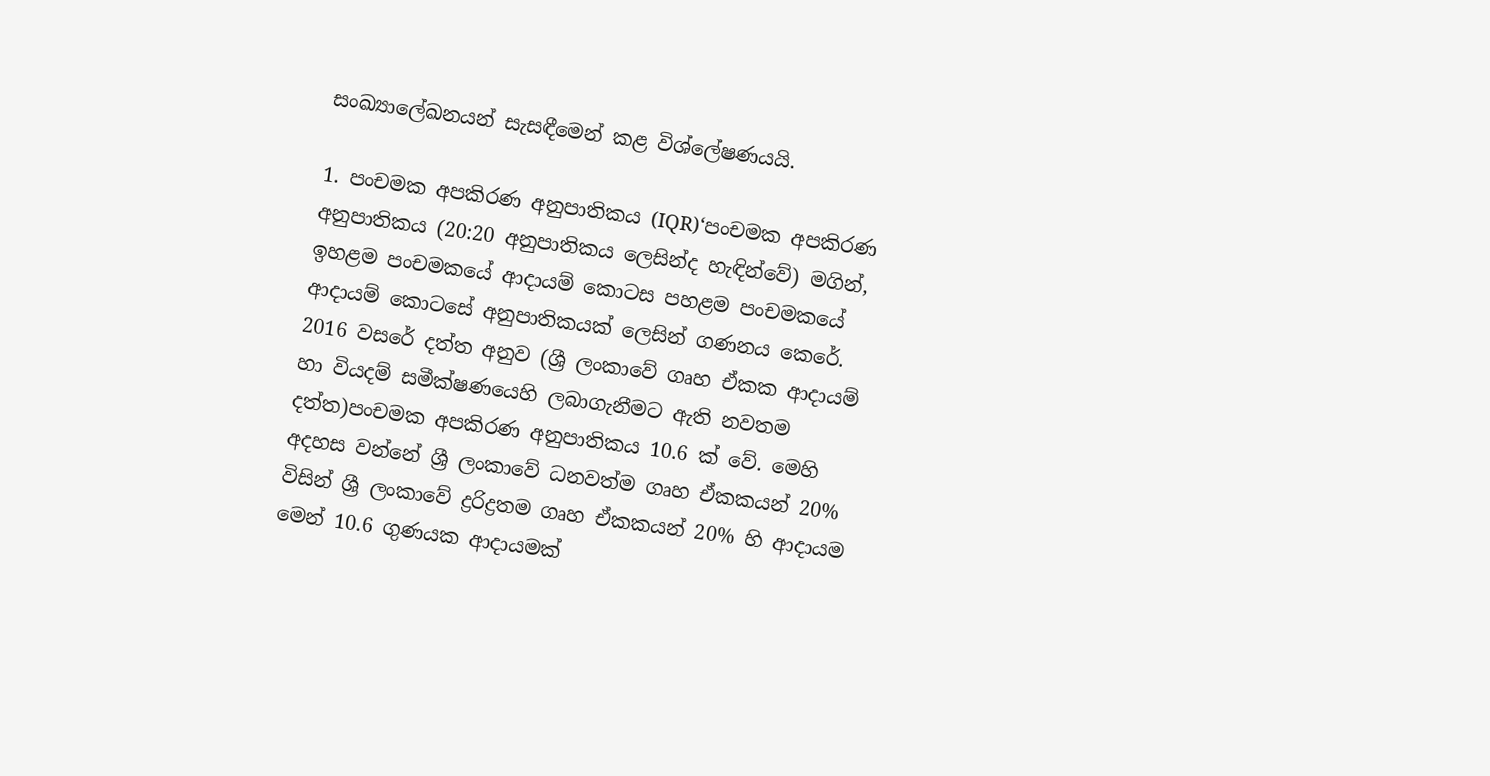සංඛ්‍යාලේඛනයන් සැසඳීමෙන් කළ විශ්ලේෂණයයි.

1. පංචමක අපකිරණ අනුපාතිකය (IQR)‘පංචමක අපකිරණ අනුපාතිකය (20:20 අනුපාතිකය ලෙසින්ද හැඳින්වේ) මගින්, ඉහළම පංචමකයේ ආදායම් කොටස පහළම පංචමකයේ ආදායම් කොටසේ අනුපාතිකයක් ලෙසින් ගණනය කෙරේ. 2016 වසරේ දත්ත අනුව (ශ්‍රී ලංකාවේ ගෘහ ඒකක ආදායම් හා වියදම් සමීක්ෂණයෙහි ලබාගැනීමට ඇති නවතම දත්ත)පංචමක අපකිරණ අනුපාතිකය 10.6 ක් වේ. මෙහි අදහස වන්නේ ශ්‍රී ලංකාවේ ධනවත්ම ගෘහ ඒකකයන් 20% විසින් ශ්‍රී ලංකාවේ ද්‍රරිද්‍රතම ගෘහ ඒකකයන් 20% හි ආදායම මෙන් 10.6 ගුණයක ආදායමක්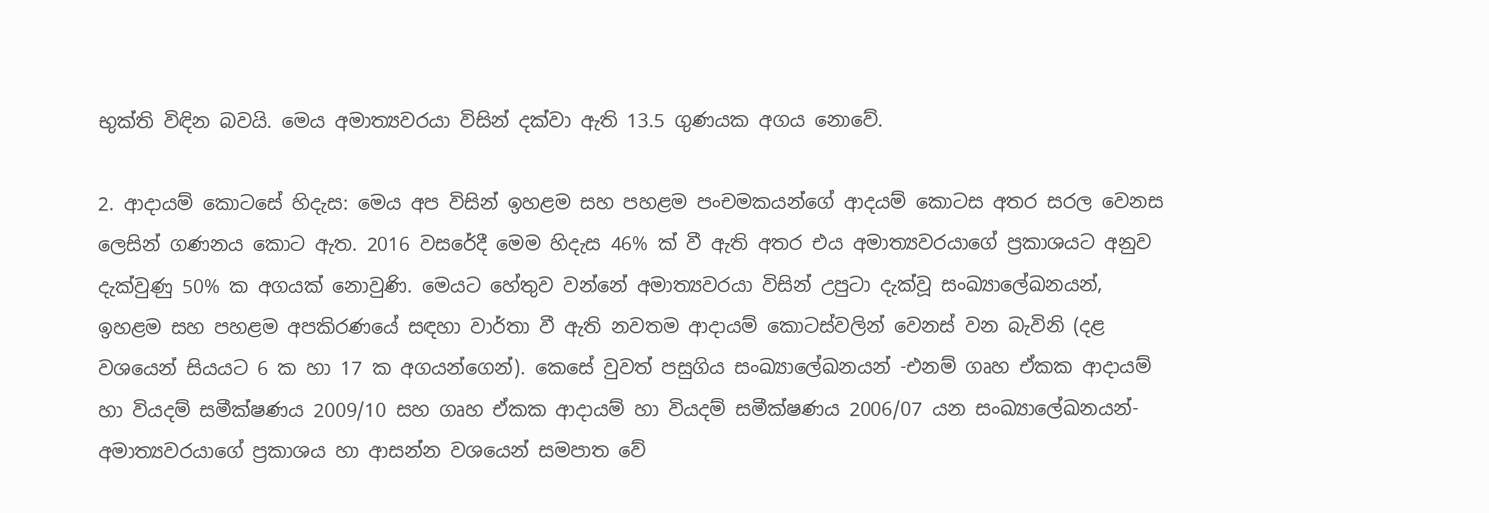භුක්ති විඳින බවයි. මෙය අමාත්‍යවරයා විසින් දක්වා ඇති 13.5 ගුණයක අගය නොවේ.

2. ආදායම් කොටසේ හිදැස: මෙය අප විසින් ඉහළම සහ පහළම පංචමකයන්ගේ ආදයම් කොටස අතර සරල වෙනස ලෙසින් ගණනය කොට ඇත. 2016 වසරේදී මෙම හිදැස 46% ක් වී ඇති අතර එය අමාත්‍යවරයාගේ ප්‍රකාශයට අනුව දැක්වුණු 50% ක අගයක් නොවුණි. මෙයට හේතුව වන්නේ අමාත්‍යවරයා විසින් උපුටා දැක්වූ සංඛ්‍යාලේඛනයන්, ඉහළම සහ පහළම අපකිරණයේ සඳහා වාර්තා වී ඇති නවතම ආදායම් කොටස්වලින් වෙනස් වන බැවිනි (දළ වශයෙන් සියයට 6 ක හා 17 ක අගයන්ගෙන්). කෙසේ වුවත් පසුගිය සංඛ්‍යාලේඛනයන් -එනම් ගෘහ ඒකක ආදායම් හා වියදම් සමීක්ෂණය 2009/10 සහ ගෘහ ඒකක ආදායම් හා වියදම් සමීක්ෂණය 2006/07 යන සංඛ්‍යාලේඛනයන්-  අමාත්‍යවරයාගේ ප්‍රකාශය හා ආසන්න වශයෙන් සමපාත වේ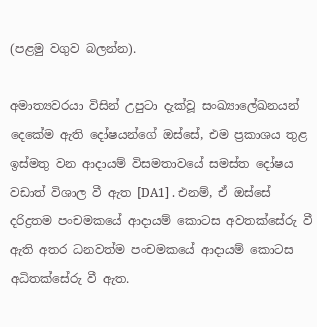(පළමු වගුව බලන්න).

අමාත්‍යවරයා විසින් උපුටා දැක්වූ සංඛ්‍යාලේඛනයන් දෙකේම ඇති දෝෂයන්ගේ ඔස්සේ, එම ප්‍රකාශය තුළ ඉස්මතු වන ආදායම් විසමතාවයේ සමස්ත දෝෂය වඩාත් විශාල වී ඇත [DA1] . එනම්, ඒ ඔස්සේ දරිද්‍රතම පංචමකයේ ආදායම් කොටස අවතක්සේරු වී ඇති අතර ධනවත්ම පංචමකයේ ආදායම් කොටස අධිතක්සේරු වී ඇත.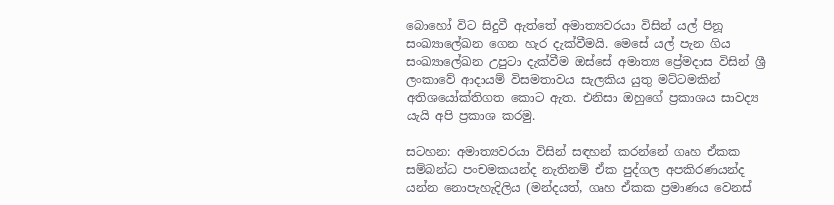බොහෝ විට සිදුවී ඇත්තේ අමාත්‍යවරයා විසින් යල් පිනූ සංඛ්‍යාලේඛන ගෙන හැර දැක්වීමයි. මෙසේ යල් පැන ගිය සංඛ්‍යාලේඛන උපුටා දැක්වීම ඔස්සේ අමාත්‍ය ප්‍රේමදාස විසින් ශ්‍රී ලංකාවේ ආදායම් විසමතාවය සැලකිය යුතු මට්ටමකින් අතිශයෝක්තිගත කොට ඇත. එනිසා ඔහුගේ ප්‍රකාශය සාවද්‍ය යැයි අපි ප්‍රකාශ කරමු.

සටහන: අමාත්‍යවරයා විසින් සඳහන් කරන්නේ ගෘහ ඒකක සම්බන්ධ පංචමකයන්ද නැතිනම් ඒක පුද්ගල අපකිරණයන්ද යන්න නොපැහැදිලිය (මන්දයත්, ගෘහ ඒකක ප්‍රමාණය වෙනස්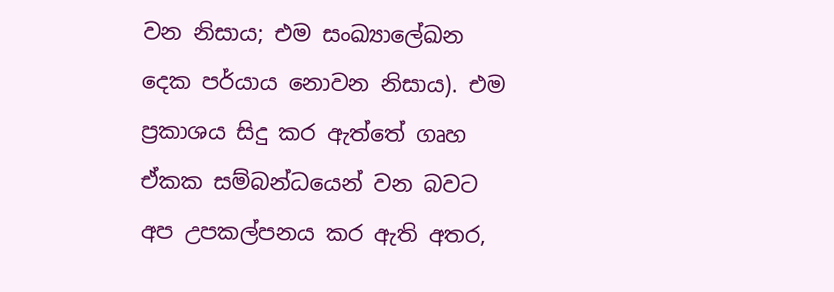වන නිසාය; එම සංඛ්‍යාලේඛන දෙක පර්යාය නොවන නිසාය). එම ප්‍රකාශය සිදු කර ඇත්තේ ගෘහ ඒකක සම්බන්ධයෙන් වන බවට අප උපකල්පනය කර ඇති අතර,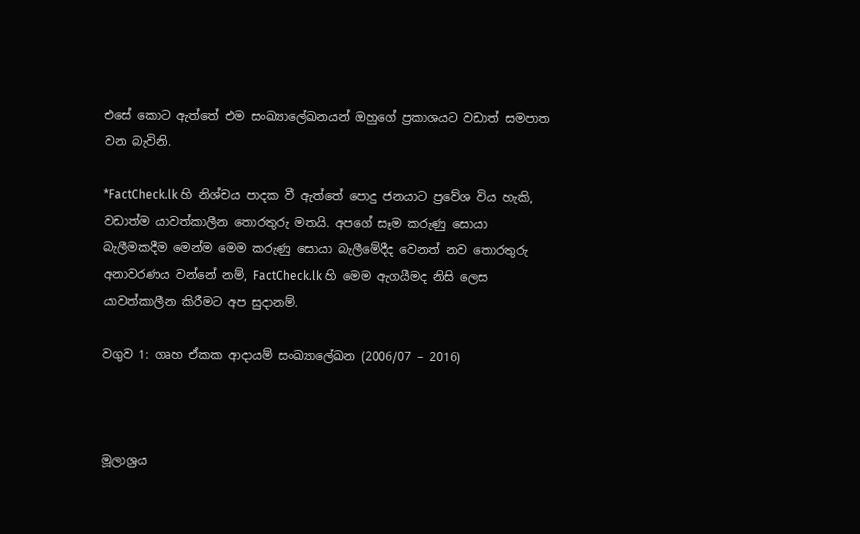එසේ කොට ඇත්තේ එම සංඛ්‍යාලේඛනයන් ඔහුගේ ප්‍රකාශයට වඩාත් සමපාත වන බැවිනි.

*FactCheck.lk හි නිශ්චය පාදක වී ඇත්තේ පොදු ජනයාට ප්‍රවේශ විය හැකි, වඩාත්ම යාවත්කාලීන තොරතුරු මතයි. අපගේ සෑම කරුණු සොයා බැලීමකදීම මෙන්ම මෙම කරුණු සොයා බැලීමේදීද වෙනත් නව තොරතුරු අනාවරණය වන්නේ නම්, FactCheck.lk හි මෙම ඇගයීමද නිසි ලෙස යාවත්කාලීන කිරීමට අප සුදානම්.

වගුව 1: ගෘහ ඒකක ආදායම් සංඛ්‍යාලේඛන (2006/07 – 2016)



මූලාශ්‍රය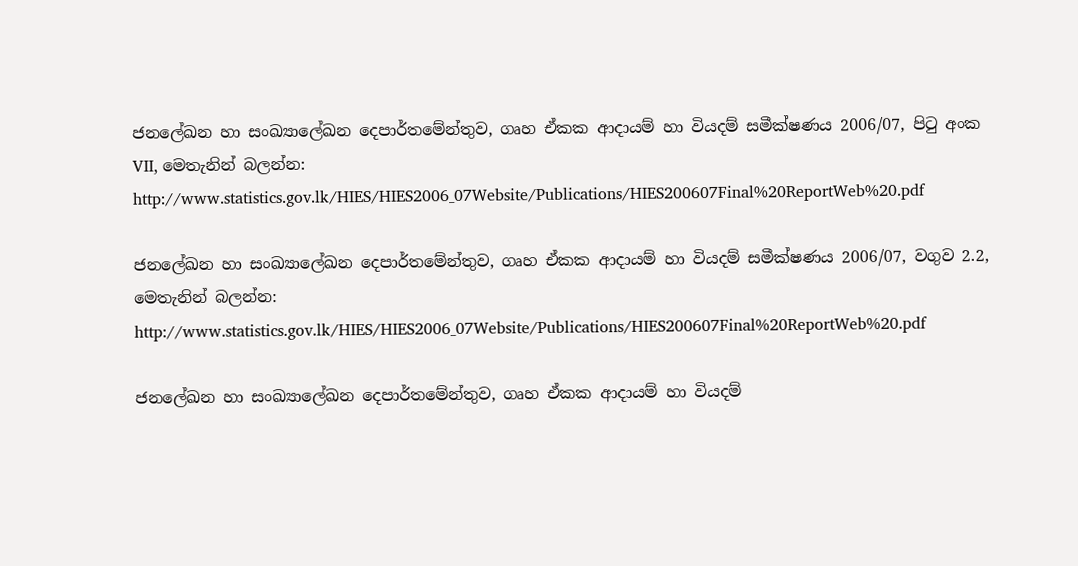ජනලේඛන හා සංඛ්‍යාලේඛන දෙපාර්තමේන්තුව, ගෘහ ඒකක ආදායම් හා වියදම් සමීක්ෂණය 2006/07, පිටු අංක VII, මෙතැනින් බලන්න: http://www.statistics.gov.lk/HIES/HIES2006_07Website/Publications/HIES200607Final%20ReportWeb%20.pdf

ජනලේඛන හා සංඛ්‍යාලේඛන දෙපාර්තමේන්තුව, ගෘහ ඒකක ආදායම් හා වියදම් සමීක්ෂණය 2006/07, වගුව 2.2, මෙතැනින් බලන්න: http://www.statistics.gov.lk/HIES/HIES2006_07Website/Publications/HIES200607Final%20ReportWeb%20.pdf

ජනලේඛන හා සංඛ්‍යාලේඛන දෙපාර්තමේන්තුව, ගෘහ ඒකක ආදායම් හා වියදම්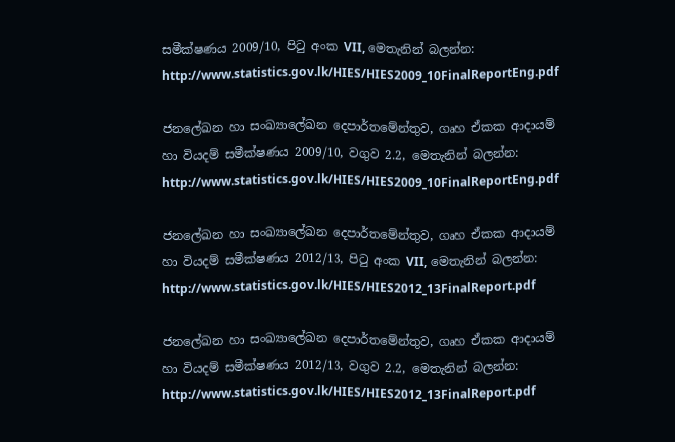සමීක්ෂණය 2009/10, පිටු අංක VII, මෙතැනින් බලන්න: http://www.statistics.gov.lk/HIES/HIES2009_10FinalReportEng.pdf

ජනලේඛන හා සංඛ්‍යාලේඛන දෙපාර්තමේන්තුව, ගෘහ ඒකක ආදායම් හා වියදම් සමීක්ෂණය 2009/10, වගුව 2.2, මෙතැනින් බලන්න: http://www.statistics.gov.lk/HIES/HIES2009_10FinalReportEng.pdf

ජනලේඛන හා සංඛ්‍යාලේඛන දෙපාර්තමේන්තුව, ගෘහ ඒකක ආදායම් හා වියදම් සමීක්ෂණය 2012/13, පිටු අංක VII, මෙතැනින් බලන්න: http://www.statistics.gov.lk/HIES/HIES2012_13FinalReport.pdf

ජනලේඛන හා සංඛ්‍යාලේඛන දෙපාර්තමේන්තුව, ගෘහ ඒකක ආදායම් හා වියදම් සමීක්ෂණය 2012/13, වගුව 2.2, මෙතැනින් බලන්න: http://www.statistics.gov.lk/HIES/HIES2012_13FinalReport.pdf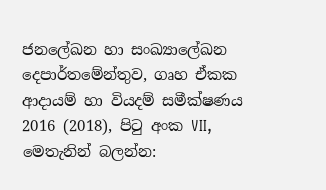ජනලේඛන හා සංඛ්‍යාලේඛන දෙපාර්තමේන්තුව, ගෘහ ඒකක ආදායම් හා වියදම් සමීක්ෂණය 2016 (2018), පිටු අංක VII, මෙතැනින් බලන්න: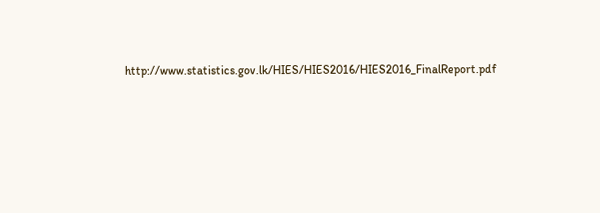http://www.statistics.gov.lk/HIES/HIES2016/HIES2016_FinalReport.pdf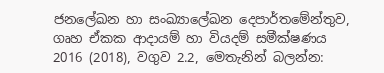ජනලේඛන හා සංඛ්‍යාලේඛන දෙපාර්තමේන්තුව, ගෘහ ඒකක ආදායම් හා වියදම් සමීක්ෂණය 2016 (2018), වගුව 2.2, මෙතැනින් බලන්න: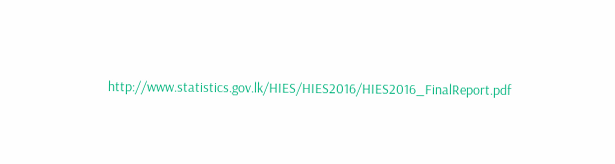http://www.statistics.gov.lk/HIES/HIES2016/HIES2016_FinalReport.pdf